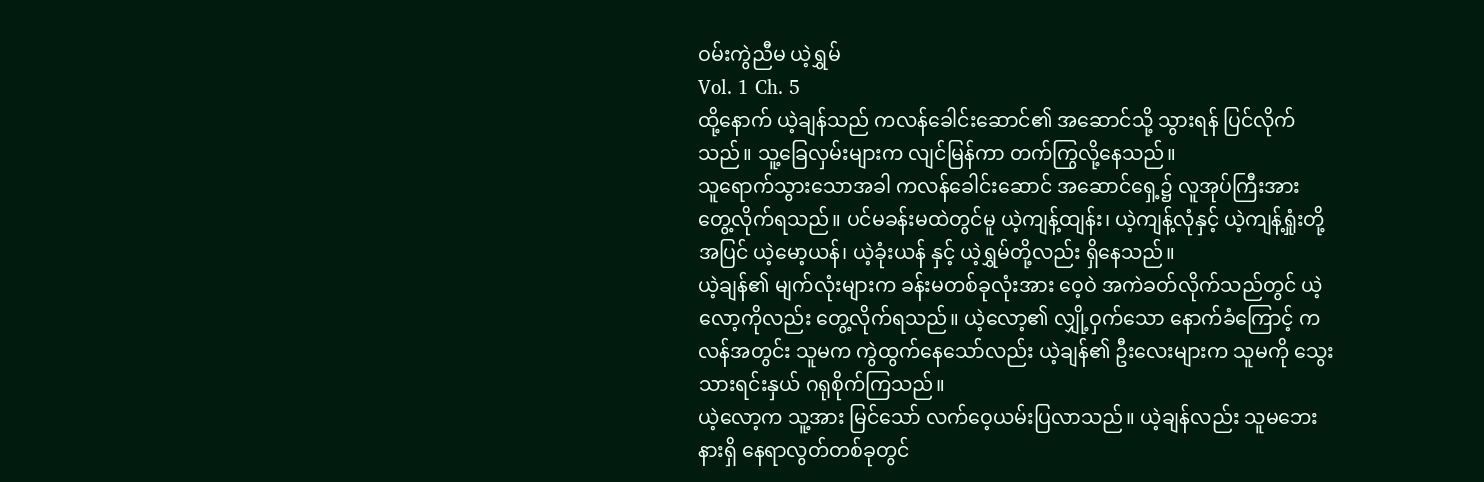ဝမ်းကွဲညီမ ယဲ့ရွှမ်
Vol. 1 Ch. 5
ထို့နောက် ယဲ့ချန်သည် ကလန်ခေါင်းဆောင်၏ အဆောင်သို့ သွားရန် ပြင်လိုက်သည်။ သူ့ခြေလှမ်းများက လျင်မြန်ကာ တက်ကြွလို့နေသည်။
သူရောက်သွားသောအခါ ကလန်ခေါင်းဆောင် အဆောင်ရှေ့၌ လူအုပ်ကြီးအား တွေ့လိုက်ရသည်။ ပင်မခန်းမထဲတွင်မူ ယဲ့ကျန့်ထျန်း၊ ယဲ့ကျန့်လုံနှင့် ယဲ့ကျန့်ရှုံးတို့အပြင် ယဲ့မော့ယန်၊ ယဲ့ခုံးယန် နှင့် ယဲ့ရွှမ်တို့လည်း ရှိနေသည်။
ယဲ့ချန်၏ မျက်လုံးများက ခန်းမတစ်ခုလုံးအား ဝေ့ဝဲ အကဲခတ်လိုက်သည်တွင် ယဲ့လော့ကိုလည်း တွေ့လိုက်ရသည်။ ယဲ့လော့၏ လျှို့ဝှက်သော နောက်ခံကြောင့် ကလန်အတွင်း သူမက ကွဲထွက်နေသော်လည်း ယဲ့ချန်၏ ဦးလေးများက သူမကို သွေးသားရင်းနှယ် ဂရုစိုက်ကြသည်။
ယဲ့လော့က သူ့အား မြင်သော် လက်ဝေ့ယမ်းပြလာသည်။ ယဲ့ချန်လည်း သူမဘေးနားရှိ နေရာလွတ်တစ်ခုတွင်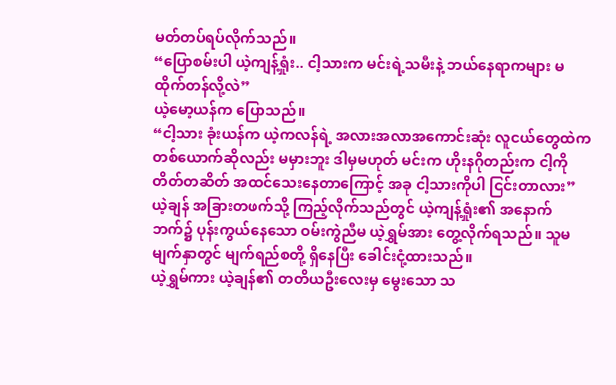မတ်တပ်ရပ်လိုက်သည်။
“ပြောစမ်းပါ ယဲ့ကျန့်ရှုံး.. ငါ့သားက မင်းရဲ့သမီးနဲ့ ဘယ်နေရာကများ မထိုက်တန်လို့လဲ”
ယဲ့မော့ယန်က ပြောသည်။
“ငါ့သား ခုံးယန်က ယဲ့ကလန်ရဲ့ အလားအလာအကောင်းဆုံး လူငယ်တွေထဲက တစ်ယောက်ဆိုလည်း မမှားဘူး ဒါမှမဟုတ် မင်းက ဟိုးနဂိုတည်းက ငါ့ကို တိတ်တဆိတ် အထင်သေးနေတာကြောင့် အခု ငါ့သားကိုပါ ငြင်းတာလား”
ယဲ့ချန် အခြားတဖက်သို့ ကြည့်လိုက်သည်တွင် ယဲ့ကျန့်ရှုံး၏ အနောက်ဘက်၌ ပုန်းကွယ်နေသော ဝမ်းကွဲညီမ ယဲ့ရွှမ်အား တွေ့လိုက်ရသည်။ သူမမျက်နှာတွင် မျက်ရည်စတို့ ရှိနေပြီး ခေါင်းငုံ့ထားသည်။
ယဲ့ရွှမ်ကား ယဲ့ချန်၏ တတိယဦးလေးမှ မွေးသော သ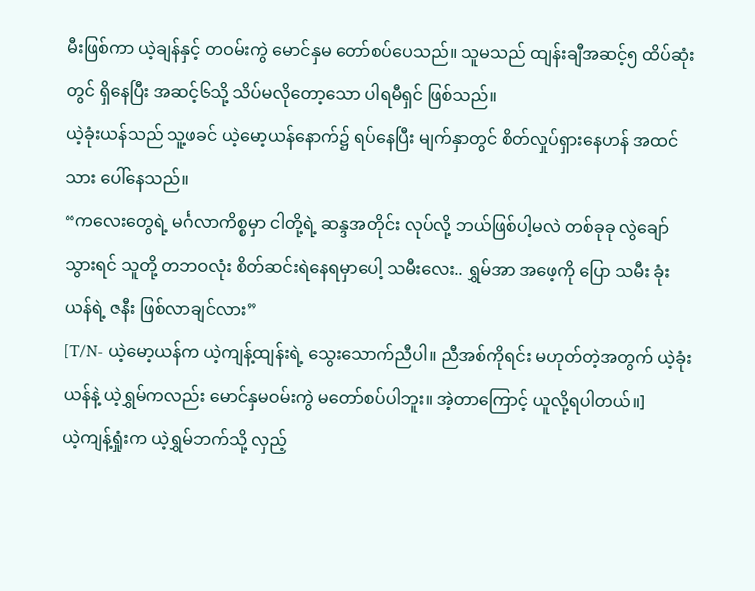မီးဖြစ်ကာ ယဲ့ချန်နှင့် တဝမ်းကွဲ မောင်နှမ တော်စပ်ပေသည်။ သူမသည် ထျန်းချီအဆင့်၅ ထိပ်ဆုံးတွင် ရှိနေပြီး အဆင့်၆သို့ သိပ်မလိုတော့သော ပါရမီရှင် ဖြစ်သည်။
ယဲ့ခုံးယန်သည် သူ့ဖခင် ယဲ့မော့ယန်နောက်၌ ရပ်နေပြီး မျက်နှာတွင် စိတ်လှုပ်ရှားနေဟန် အထင်သား ပေါ်နေသည်။
“ကလေးတွေရဲ့ မင်္ဂလာကိစ္စမှာ ငါတို့ရဲ့ ဆန္ဒအတိုင်း လုပ်လို့ ဘယ်ဖြစ်ပါ့မလဲ တစ်ခုခု လွဲချော်သွားရင် သူတို့ တဘဝလုံး စိတ်ဆင်းရဲနေရမှာပေါ့ သမီးလေး.. ရွှမ်အာ အဖေ့ကို ပြော သမီး ခုံးယန်ရဲ့ ဇနီး ဖြစ်လာချင်လား”
[T/N- ယဲ့မော့ယန်က ယဲ့ကျန့်ထျန်းရဲ့ သွေးသောက်ညီပါ။ ညီအစ်ကိုရင်း မဟုတ်တဲ့အတွက် ယဲ့ခုံးယန်နဲ့ ယဲ့ရွှမ်ကလည်း မောင်နှမဝမ်းကွဲ မတော်စပ်ပါဘူး။ အဲ့တာကြောင့် ယူလို့ရပါတယ်။]
ယဲ့ကျန့်ရှုံးက ယဲ့ရွှမ်ဘက်သို့ လှည့်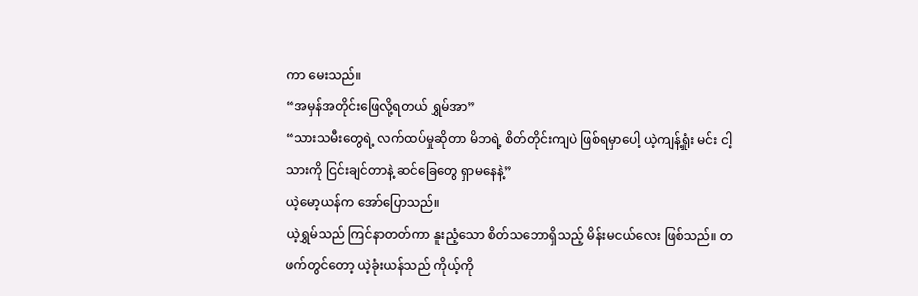ကာ မေးသည်။
“အမှန်အတိုင်းဖြေလို့ရတယ် ရွှမ်အာ”
“သားသမီးတွေရဲ့ လက်ထပ်မှုဆိုတာ မိဘရဲ့ စိတ်တိုင်းကျပဲ ဖြစ်ရမှာပေါ့ ယဲ့ကျန့်ရှုံး မင်း ငါ့သားကို ငြင်းချင်တာနဲ့ ဆင်ခြေတွေ ရှာမနေနဲ့”
ယဲ့မော့ယန်က အော်ပြောသည်။
ယဲ့ရွှမ်သည် ကြင်နာတတ်ကာ နူးညံ့သော စိတ်သဘောရှိသည့် မိန်းမငယ်လေး ဖြစ်သည်။ တဖက်တွင်တော့ ယဲ့ခုံးယန်သည် ကိုယ့်ကို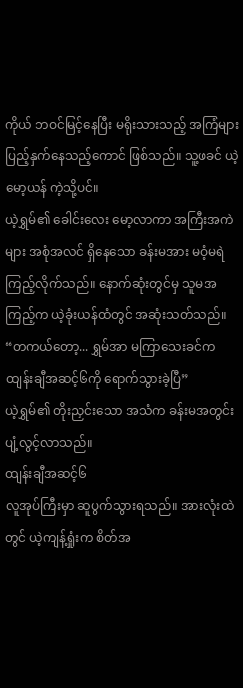ကိုယ် ဘဝင်မြင့်နေပြီး မရိုးသားသည့် အကြံများ ပြည့်နှက်နေသည့်ကောင် ဖြစ်သည်။ သူ့ဖခင် ယဲ့မော့ယန် ကဲ့သို့ပင်။
ယဲ့ရွှမ်၏ ခေါင်းလေး မော့လာကာ အကြီးအကဲများ အစုံအလင် ရှိနေသော ခန်းမအား မဝံ့မရဲ ကြည့်လိုက်သည်။ နောက်ဆုံးတွင်မှ သူမအကြည့်က ယဲ့ခုံးယန်ထံတွင် အဆုံးသတ်သည်။
“တကယ်တော့... ရွှမ်အာ မကြာသေးခင်က ထျန်းချီအဆင့်၆ကို ရောက်သွားခဲ့ပြီ”
ယဲ့ရွှမ်၏ တိုးညှင်းသော အသံက ခန်းမအတွင်း ပျံ့လွင့်လာသည်။
ထျန်းချီအဆင့်၆
လူအုပ်ကြီးမှာ ဆူပွက်သွားရသည်။ အားလုံးထဲတွင် ယဲ့ကျန့်ရှုံးက စိတ်အ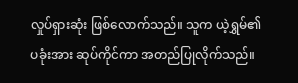လှုပ်ရှားဆုံး ဖြစ်လောက်သည်။ သူက ယဲ့ရွှမ်၏ ပခုံးအား ဆုပ်ကိုင်ကာ အတည်ပြုလိုက်သည်။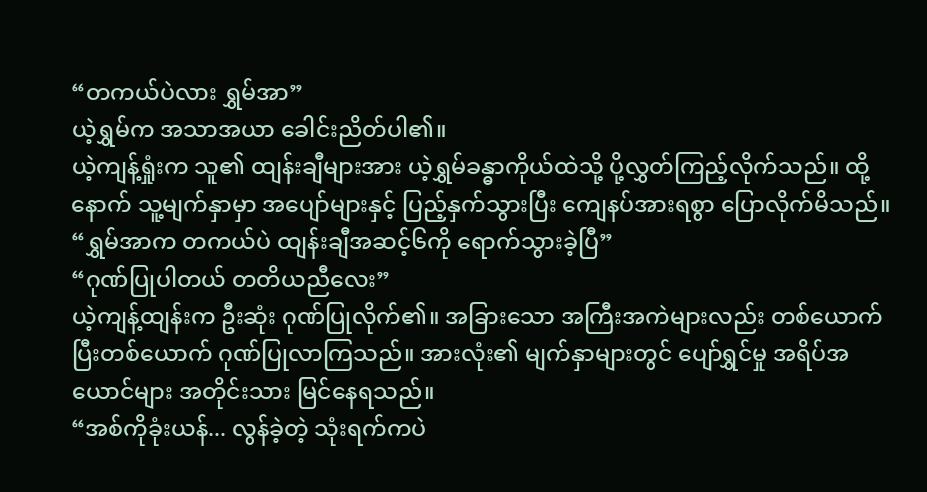“တကယ်ပဲလား ရွှမ်အာ”
ယဲ့ရွှမ်က အသာအယာ ခေါင်းညိတ်ပါ၏။
ယဲ့ကျန့်ရှုံးက သူ၏ ထျန်းချီများအား ယဲ့ရွှမ်ခန္ဓာကိုယ်ထဲသို့ ပို့လွှတ်ကြည့်လိုက်သည်။ ထို့နောက် သူ့မျက်နှာမှာ အပျော်များနှင့် ပြည့်နှက်သွားပြီး ကျေနပ်အားရစွာ ပြောလိုက်မိသည်။
“ရွှမ်အာက တကယ်ပဲ ထျန်းချီအဆင့်၆ကို ရောက်သွားခဲ့ပြီ”
“ဂုဏ်ပြုပါတယ် တတိယညီလေး”
ယဲ့ကျန့်ထျန်းက ဦးဆုံး ဂုဏ်ပြုလိုက်၏။ အခြားသော အကြီးအကဲများလည်း တစ်ယောက်ပြီးတစ်ယောက် ဂုဏ်ပြုလာကြသည်။ အားလုံး၏ မျက်နှာများတွင် ပျော်ရွှင်မှု အရိပ်အယောင်များ အတိုင်းသား မြင်နေရသည်။
“အစ်ကိုခုံးယန်... လွန်ခဲ့တဲ့ သုံးရက်ကပဲ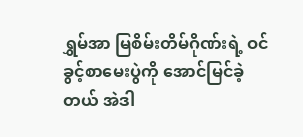ရွှမ်အာ မြစိမ်းတိမ်ဂိုဏ်းရဲ့ ဝင်ခွင့်စာမေးပွဲကို အောင်မြင်ခဲ့တယ် အဲဒါ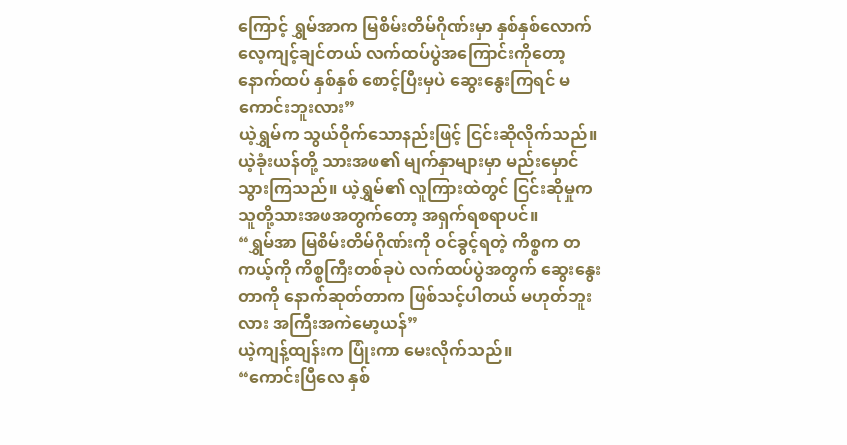ကြောင့် ရွှမ်အာက မြစိမ်းတိမ်ဂိုဏ်းမှာ နှစ်နှစ်လောက် လေ့ကျင့်ချင်တယ် လက်ထပ်ပွဲအကြောင်းကိုတော့ နောက်ထပ် နှစ်နှစ် စောင့်ပြီးမှပဲ ဆွေးနွေးကြရင် မကောင်းဘူးလား”
ယဲ့ရွှမ်က သွယ်ဝိုက်သောနည်းဖြင့် ငြင်းဆိုလိုက်သည်။
ယဲ့ခုံးယန်တို့ သားအဖ၏ မျက်နှာများမှာ မည်းမှောင်သွားကြသည်။ ယဲ့ရွှမ်၏ လူကြားထဲတွင် ငြင်းဆိုမှုက သူတို့သားအဖအတွက်တော့ အရှက်ရစရာပင်။
“ရွှမ်အာ မြစိမ်းတိမ်ဂိုဏ်းကို ဝင်ခွင့်ရတဲ့ ကိစ္စက တကယ့်ကို ကိစ္စကြီးတစ်ခုပဲ လက်ထပ်ပွဲအတွက် ဆွေးနွေးတာကို နောက်ဆုတ်တာက ဖြစ်သင့်ပါတယ် မဟုတ်ဘူးလား အကြီးအကဲမော့ယန်”
ယဲ့ကျန့်ထျန်းက ပြုံးကာ မေးလိုက်သည်။
“ကောင်းပြီလေ နှစ်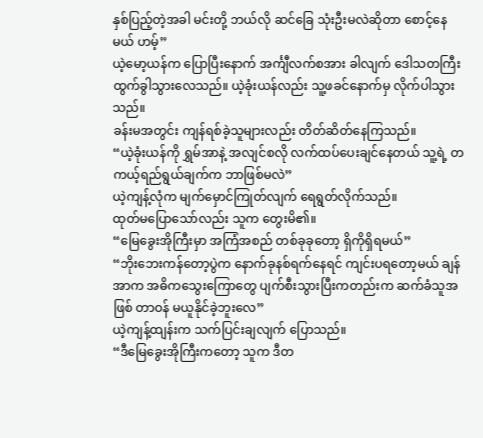နှစ်ပြည့်တဲ့အခါ မင်းတို့ ဘယ်လို ဆင်ခြေ သုံးဦးမလဲဆိုတာ စောင့်နေမယ် ဟမ့်”
ယဲ့မော့ယန်က ပြောပြီးနောက် အင်္ကျီလက်စအား ခါလျက် ဒေါသတကြီး ထွက်ခွါသွားလေသည်။ ယဲ့ခုံးယန်လည်း သူ့ဖခင်နောက်မှ လိုက်ပါသွားသည်။
ခန်းမအတွင်း ကျန်ရစ်ခဲ့သူများလည်း တိတ်ဆိတ်နေကြသည်။
“ယဲ့ခုံးယန်ကို ရွှမ်အာနဲ့ အလျင်စလို လက်ထပ်ပေးချင်နေတယ် သူ့ရဲ့ တကယ့်ရည်ရွယ်ချက်က ဘာဖြစ်မလဲ”
ယဲ့ကျန့်လုံက မျက်မှောင်ကြုတ်လျက် ရေရွတ်လိုက်သည်။
ထုတ်မပြောသော်လည်း သူက တွေးမိ၏။
“မြေခွေးအိုကြီးမှာ အကြံအစည် တစ်ခုခုတော့ ရှိကိုရှိရမယ်”
“ဘိုးဘေးကန်တော့ပွဲက နောက်ခုနစ်ရက်နေရင် ကျင်းပရတော့မယ် ချန်အာက အဓိကသွေးကြောတွေ ပျက်စီးသွားပြီးကတည်းက ဆက်ခံသူအဖြစ် တာဝန် မယူနိုင်ခဲ့ဘူးလေ”
ယဲ့ကျန့်ထျန်းက သက်ပြင်းချလျက် ပြောသည်။
“ဒီမြေခွေးအိုကြီးကတော့ သူက ဒီတ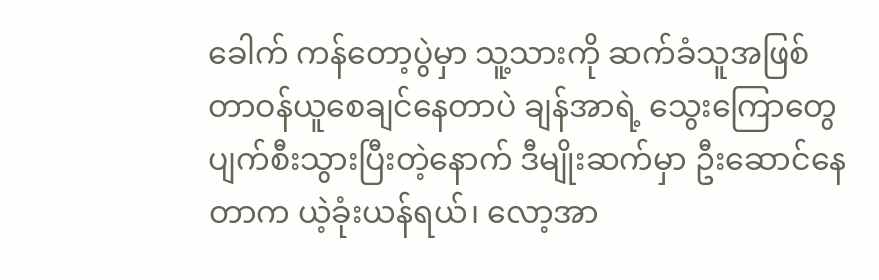ခေါက် ကန်တော့ပွဲမှာ သူ့သားကို ဆက်ခံသူအဖြစ် တာဝန်ယူစေချင်နေတာပဲ ချန်အာရဲ့ သွေးကြောတွေ ပျက်စီးသွားပြီးတဲ့နောက် ဒီမျိုးဆက်မှာ ဦးဆောင်နေတာက ယဲ့ခုံးယန်ရယ်၊ လော့အာ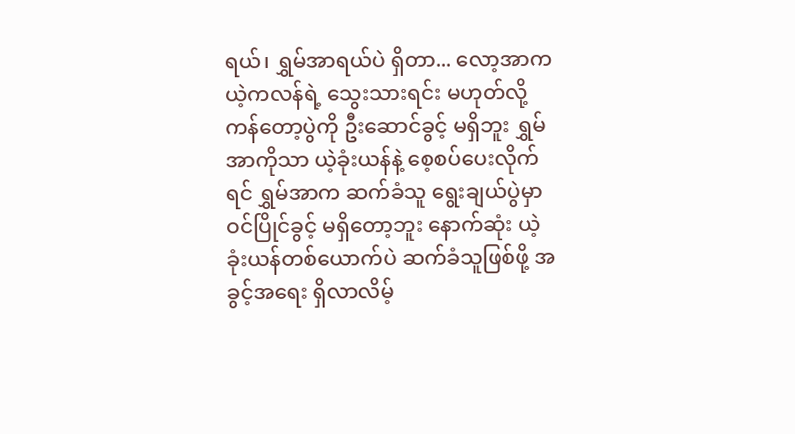ရယ်၊ ရွှမ်အာရယ်ပဲ ရှိတာ... လော့အာက ယဲ့ကလန်ရဲ့ သွေးသားရင်း မဟုတ်လို့ ကန်တော့ပွဲကို ဦးဆောင်ခွင့် မရှိဘူး ရွှမ်အာကိုသာ ယဲ့ခုံးယန်နဲ့ စေ့စပ်ပေးလိုက်ရင် ရွှမ်အာက ဆက်ခံသူ ရွေးချယ်ပွဲမှာ ဝင်ပြိုင်ခွင့် မရှိတော့ဘူး နောက်ဆုံး ယဲ့ခုံးယန်တစ်ယောက်ပဲ ဆက်ခံသူဖြစ်ဖို့ အခွင့်အရေး ရှိလာလိမ့်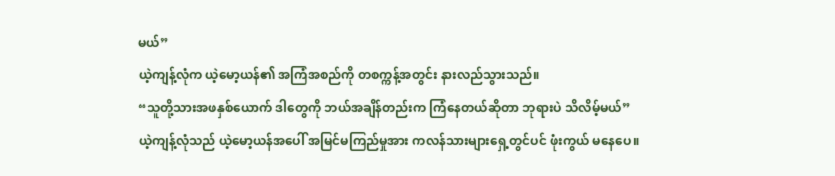မယ်”
ယဲ့ကျန့်လုံက ယဲ့မော့ယန်၏ အကြံအစည်ကို တစက္ကန့်အတွင်း နားလည်သွားသည်။
“သူတို့သားအဖနှစ်ယောက် ဒါတွေကို ဘယ်အချိန်တည်းက ကြံနေတယ်ဆိုတာ ဘုရားပဲ သိလိမ့်မယ်”
ယဲ့ကျန့်လုံသည် ယဲ့မော့ယန်အပေါ် အမြင်မကြည်မှုအား ကလန်သားများရှေ့တွင်ပင် ဖုံးကွယ် မနေပေ။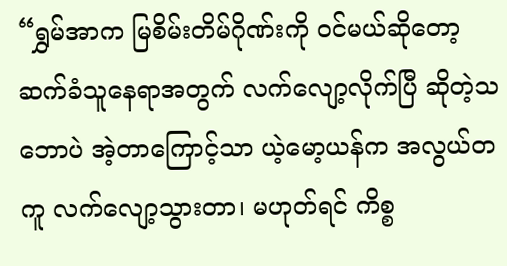“ရွှမ်အာက မြစိမ်းတိမ်ဂိုဏ်းကို ဝင်မယ်ဆိုတော့ ဆက်ခံသူနေရာအတွက် လက်လျော့လိုက်ပြီ ဆိုတဲ့သဘောပဲ အဲ့တာကြောင့်သာ ယဲ့မော့ယန်က အလွယ်တကူ လက်လျော့သွားတာ၊ မဟုတ်ရင် ကိစ္စ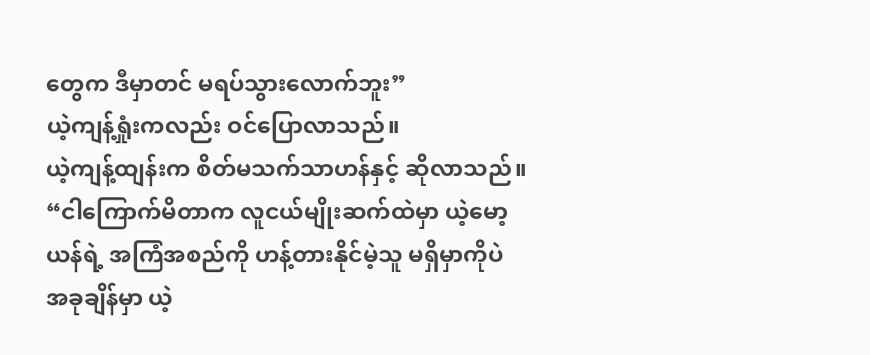တွေက ဒီမှာတင် မရပ်သွားလောက်ဘူး”
ယဲ့ကျန့်ရှုံးကလည်း ဝင်ပြောလာသည်။
ယဲ့ကျန့်ထျန်းက စိတ်မသက်သာဟန်နှင့် ဆိုလာသည်။
“ငါကြောက်မိတာက လူငယ်မျိုးဆက်ထဲမှာ ယဲ့မော့ယန်ရဲ့ အကြံအစည်ကို ဟန့်တားနိုင်မဲ့သူ မရှိမှာကိုပဲ အခုချိန်မှာ ယဲ့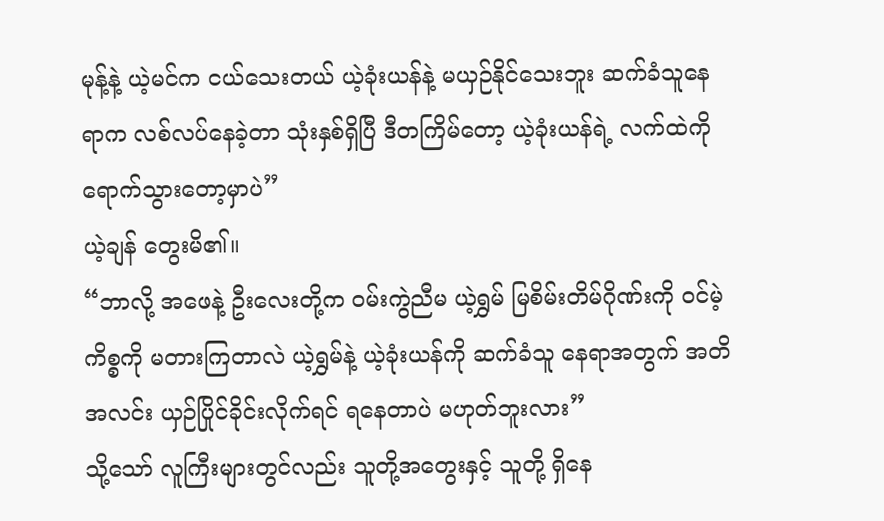မုန့်နဲ့ ယဲ့မင်က ငယ်သေးတယ် ယဲ့ခုံးယန်နဲ့ မယှဉ်နိုင်သေးဘူး ဆက်ခံသူနေရာက လစ်လပ်နေခဲ့တာ သုံးနှစ်ရှိပြီ ဒီတကြိမ်တော့ ယဲ့ခုံးယန်ရဲ့ လက်ထဲကို ရောက်သွားတော့မှာပဲ”
ယဲ့ချန် တွေးမိ၏။
“ဘာလို့ အဖေနဲ့ ဦးလေးတို့က ဝမ်းကွဲညီမ ယဲ့ရွှမ် မြစိမ်းတိမ်ဂိုဏ်းကို ဝင်မဲ့ကိစ္စကို မတားကြတာလဲ ယဲ့ရွှမ်နဲ့ ယဲ့ခုံးယန်ကို ဆက်ခံသူ နေရာအတွက် အတိအလင်း ယှဉ်ပြိုင်ခိုင်းလိုက်ရင် ရနေတာပဲ မဟုတ်ဘူးလား”
သို့သော် လူကြီးများတွင်လည်း သူတို့အတွေးနှင့် သူတို့ ရှိနေ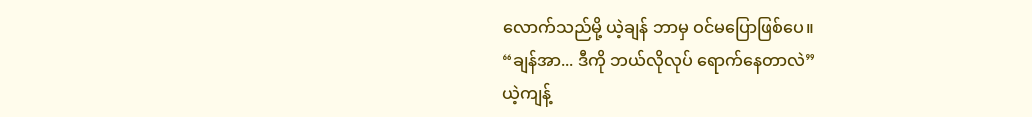လောက်သည်မို့ ယဲ့ချန် ဘာမှ ဝင်မပြောဖြစ်ပေ။
“ချန်အာ... ဒီကို ဘယ်လိုလုပ် ရောက်နေတာလဲ”
ယဲ့ကျန့်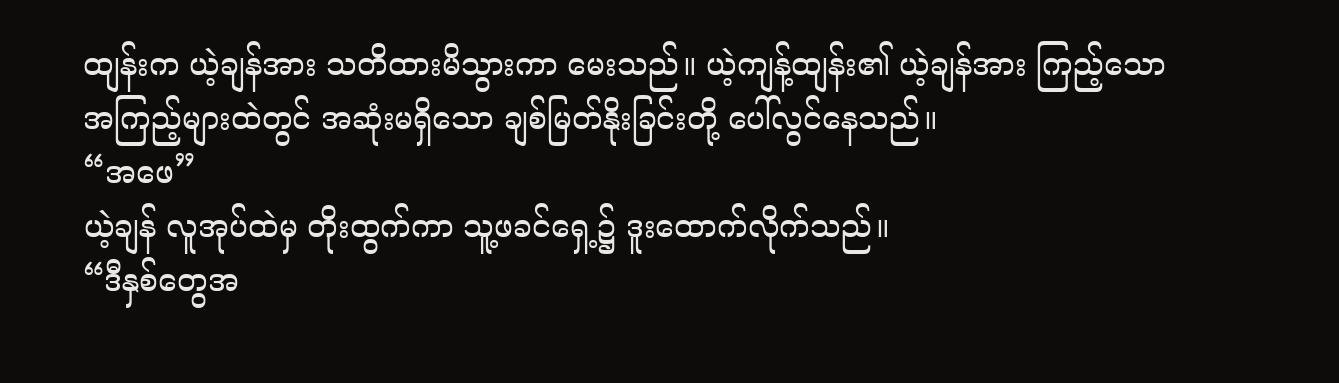ထျန်းက ယဲ့ချန်အား သတိထားမိသွားကာ မေးသည်။ ယဲ့ကျန့်ထျန်း၏ ယဲ့ချန်အား ကြည့်သော အကြည့်များထဲတွင် အဆုံးမရှိသော ချစ်မြတ်နိုးခြင်းတို့ ပေါ်လွင်နေသည်။
“အဖေ”
ယဲ့ချန် လူအုပ်ထဲမှ တိုးထွက်ကာ သူ့ဖခင်ရှေ့၌ ဒူးထောက်လိုက်သည်။
“ဒီနှစ်တွေအ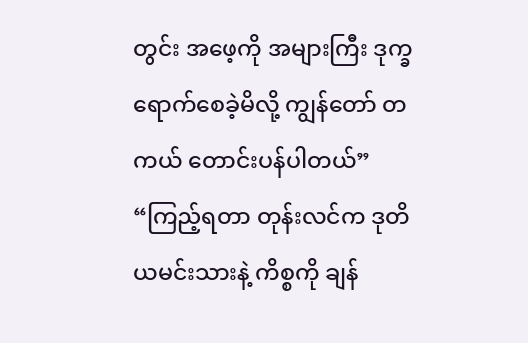တွင်း အဖေ့ကို အများကြီး ဒုက္ခရောက်စေခဲ့မိလို့ ကျွန်တော် တကယ် တောင်းပန်ပါတယ်”
“ကြည့်ရတာ တုန်းလင်က ဒုတိယမင်းသားနဲ့ ကိစ္စကို ချန်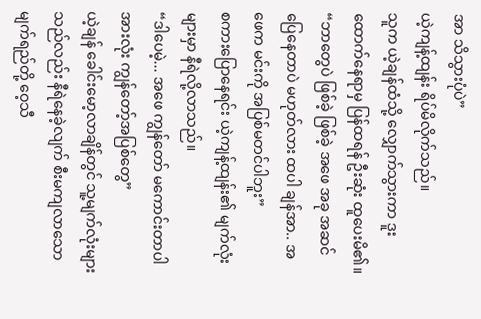အာ သိသွားပုံပဲ”
ယဲ့ကျန့်ထျန်း ရိပ်မိလိုက်သည်။
သူက ယဲ့ချန်ထံသို့ လျှောက်သွားကာ ဒူးထောက်နေရာမှ ပြန်ထရန် ဦးဆုံး ထူပေးမိ၏။
“ဘာတွေပဲ ဖြစ်ခဲ့ ဖြစ်ခဲ့ အဖေ အခု အဆင်ပြေနေတာပဲ မဟုတ်လား ထပါ ချန်အာ.. အဖေက မင်းကို အပြစ်မတင်ပါဘူး”
စကားပြောနေရင်း ယဲ့ကျန့်ထျန်း၏ မျက်လုံးများမှာ နီရဲလို့လာသည်။
“ဒါပေမဲ့... အဖေ ကျွန်တော် မကောင်းတာပါ အားလုံး ကျွန်တော့်အပြစ်တွေ”
ယဲ့ချန် ခေါင်းမော့လာချိန်တွင် သူ့မျက်လုံးများသည်လည်း နီရဲနေခဲ့လျက် စီးမကျလာသော မျက်ရည်တို့ ဝေ့သီ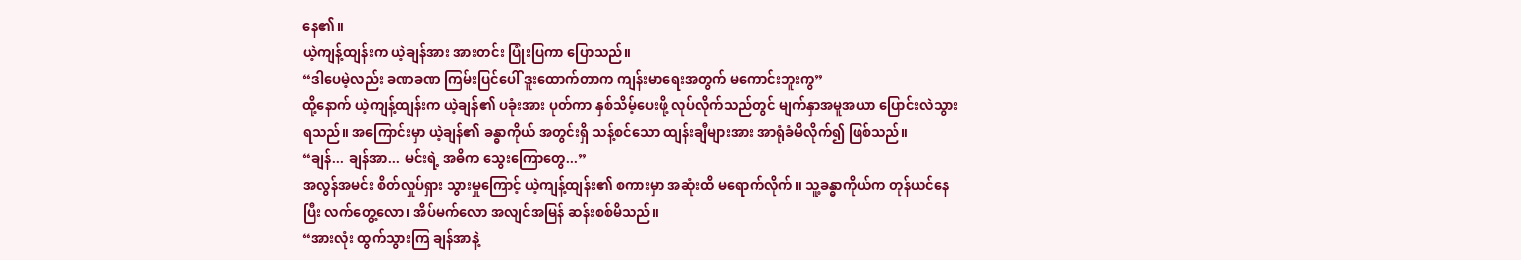နေ၏။
ယဲ့ကျန့်ထျန်းက ယဲ့ချန်အား အားတင်း ပြုံးပြကာ ပြောသည်။
“ဒါပေမဲ့လည်း ခဏခဏ ကြမ်းပြင်ပေါ် ဒူးထောက်တာက ကျန်းမာရေးအတွက် မကောင်းဘူးကွ”
ထို့နောက် ယဲ့ကျန့်ထျန်းက ယဲ့ချန်၏ ပခုံးအား ပုတ်ကာ နှစ်သိမ့်ပေးဖို့ လုပ်လိုက်သည်တွင် မျက်နှာအမူအယာ ပြောင်းလဲသွားရသည်။ အကြောင်းမှာ ယဲ့ချန်၏ ခန္ဓာကိုယ် အတွင်းရှိ သန့်စင်သော ထျန်းချီများအား အာရုံခံမိလိုက်၍ ဖြစ်သည်။
“ချန်... ချန်အာ... မင်းရဲ့ အဓိက သွေးကြောတွေ...”
အလွန်အမင်း စိတ်လှုပ်ရှား သွားမှုကြောင့် ယဲ့ကျန့်ထျန်း၏ စကားမှာ အဆုံးထိ မရောက်လိုက်။ သူ့ခန္ဓာကိုယ်က တုန်ယင်နေပြီး လက်တွေ့လော၊ အိပ်မက်လော အလျင်အမြန် ဆန်းစစ်မိသည်။
“အားလုံး ထွက်သွားကြ ချန်အာနဲ့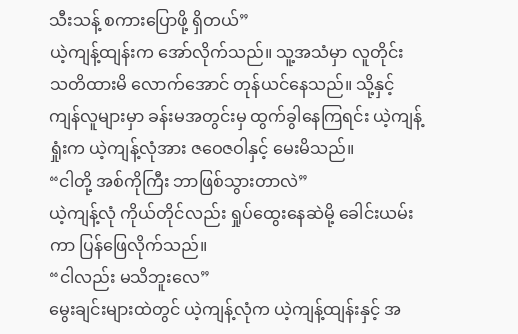သီးသန့် စကားပြောဖို့ ရှိတယ်”
ယဲ့ကျန့်ထျန်းက အော်လိုက်သည်။ သူ့အသံမှာ လူတိုင်း သတိထားမိ လောက်အောင် တုန်ယင်နေသည်။ သို့နှင့် ကျန်လူများမှာ ခန်းမအတွင်းမှ ထွက်ခွါနေကြရင်း ယဲ့ကျန့်ရှုံးက ယဲ့ကျန့်လုံအား ဇဝေဇဝါနှင့် မေးမိသည်။
“ငါတို့ အစ်ကိုကြီး ဘာဖြစ်သွားတာလဲ”
ယဲ့ကျန့်လုံ ကိုယ်တိုင်လည်း ရှုပ်ထွေးနေဆဲမို့ ခေါင်းယမ်းကာ ပြန်ဖြေလိုက်သည်။
“ငါလည်း မသိဘူးလေ”
မွေးချင်းများထဲတွင် ယဲ့ကျန့်လုံက ယဲ့ကျန့်ထျန်းနှင့် အ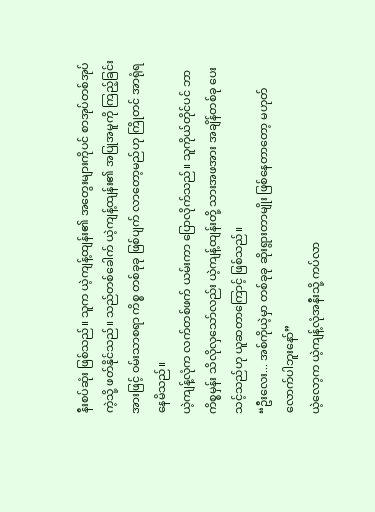နီးစပ်ဆုံး ဖြစ်သည်။ သူက ယဲ့ကျန့်ထျန်း၏ အတွေးများကိုပင် စာအုပ်တစ်အုပ်ကဲ့သို့ ဖတ်နိုင်သည်။ သည်တစ်ခေါက် ယဲ့ကျန့်ထျန်း၏ အပြုအမူကို ကြည့်ခြင်းအားဖြင့် ဝမ်းသာစရာ ကိစ္စ တစ်ခုခု ဖြစ်ပျက် လာတော့မည်ဟု ကြိုတင် အာရုံရနေမိသည်။
ယဲ့ကျန့်လုံက လက်တစ်ဖက် ယမ်းကာ ပြောလိုက်သည်။ သူကိုယ်တိုင်ပင် ဘာကိစ္စမှန်း သိလိုလှသော်လည်း ယဲ့ကျန့်ထျန်းတို့ သားအဖအား အချိန်တစ်ခု ပေးသင့်သည်ဟု ယူဆတာကြောင့် ဖြစ်သည်။
“ဦးလေး... အစ်ကိုယဲ့မှာ တစ်ခုခု ဆိုးရွားတာမျိုး ဖြစ်နေတာတော့ မဟုတ်လောက်ပါဘူးနော်”
ယဲ့လော့က ယဲ့ကျန့်လုံအနီးသို့ ကပ်လာ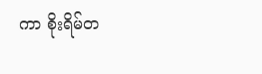ကာ စိုးရိမ်တ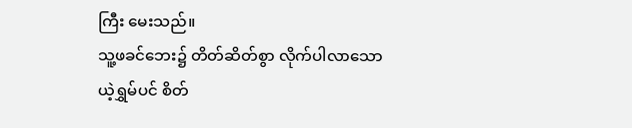ကြီး မေးသည်။
သူ့ဖခင်ဘေး၌ တိတ်ဆိတ်စွာ လိုက်ပါလာသော ယဲ့ရွှမ်ပင် စိတ်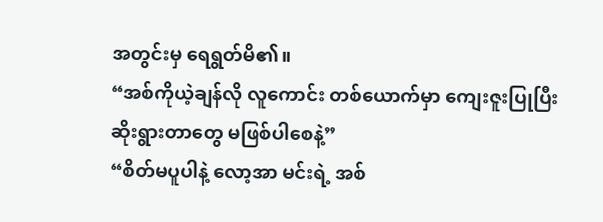အတွင်းမှ ရေရွတ်မိ၏။
“အစ်ကိုယဲ့ချန်လို လူကောင်း တစ်ယောက်မှာ ကျေးဇူးပြုပြီး ဆိုးရွားတာတွေ မဖြစ်ပါစေနဲ့”
“စိတ်မပူပါနဲ့ လော့အာ မင်းရဲ့ အစ်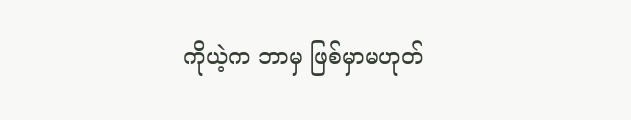ကိုယဲ့က ဘာမှ ဖြစ်မှာမဟုတ်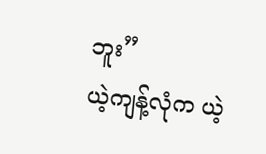ဘူး”
ယဲ့ကျန့်လုံက ယဲ့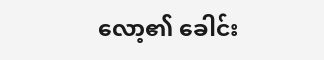လော့၏ ခေါင်း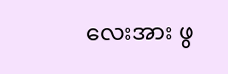လေးအား ဖွ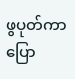ဖွပုတ်ကာ ပြော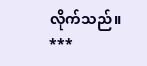လိုက်သည်။
***